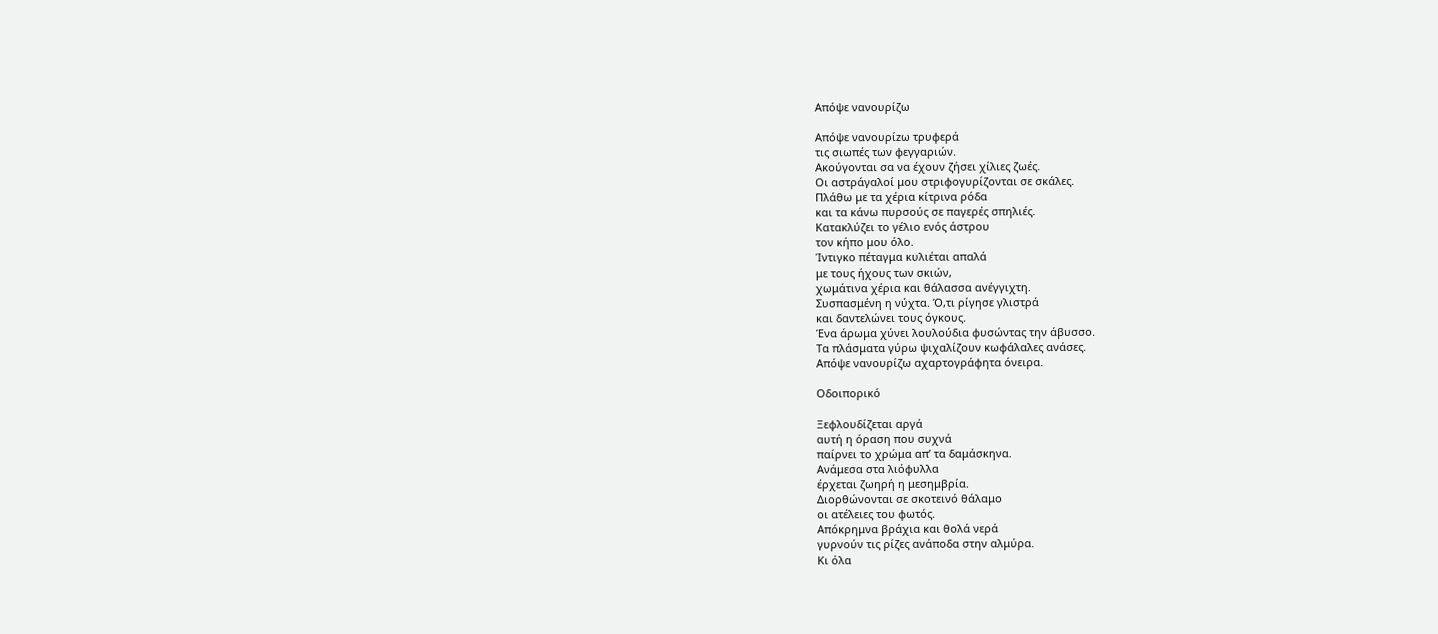Απόψε νανουρίζω

Απόψε νανουρίzω τρυφερά
τις σιωπές των φεγγαριών.
Ακούγονται σα να έχουν ζήσει χίλιες ζωές.
Οι αστράγαλοί μου στριφογυρίζονται σε σκάλες.
Πλάθω με τα χέρια κίτρινα ρόδα
και τα κάνω πυρσούς σε παγερές σπηλιές.
Κατακλύζει το γέλιο ενός άστρου
τον κήπο μου όλο.
Ίντιγκο πέταγμα κυλιέται απαλά
με τους ήχους των σκιών,
χωμάτινα χέρια και θάλασσα ανέγγιχτη.
Συσπασμένη η νύχτα. Ό,τι ρίγησε γλιστρά
και δαντελώνει τους όγκους.
Ένα άρωμα χύνει λουλούδια φυσώντας την άβυσσο.
Τα πλάσματα γύρω ψιχαλίζουν κωφάλαλες ανάσες.
Απόψε νανουρίζω αχαρτογράφητα όνειρα.

Οδοιπορικό

Ξεφλουδίζεται αργά
αυτή η όραση που συχνά
παίρνει το χρώμα απ’ τα δαμάσκηνα.
Ανάμεσα στα λιόφυλλα
έρχεται ζωηρή η μεσημβρία.
Διορθώνονται σε σκοτεινό θάλαμο
οι ατέλειες του φωτός.
Απόκρημνα βράχια και θολά νερά
γυρνούν τις ρίζες ανάποδα στην αλμύρα.
Κι όλα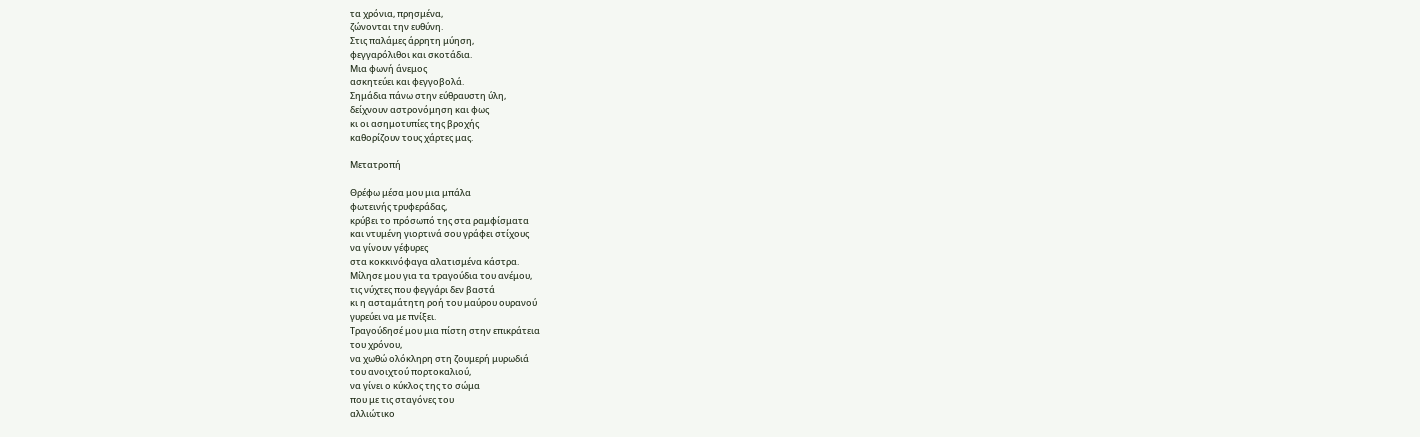τα χρόνια, πρησμένα,
ζώνονται την ευθύνη.
Στις παλάμες άρρητη μύηση,
φεγγαρόλιθοι και σκοτάδια.
Μια φωνή άνεμος
ασκητεύει και φεγγοβολά.
Σημάδια πάνω στην εύθραυστη ύλη,
δείχνουν αστρονόμηση και φως
κι οι ασημοτυπίες της βροχής
καθορίζουν τους χάρτες μας.

Μετατροπή

Θρέφω μέσα μου μια μπάλα
φωτεινής τρυφεράδας,
κρύβει το πρόσωπό της στα ραμφίσματα
και ντυμένη γιορτινά σου γράφει στίχους
να γίνουν γέφυρες
στα κοκκινόφαγα αλατισμένα κάστρα.
Μίλησε μου για τα τραγούδια του ανέμου,
τις νύχτες που φεγγάρι δεν βαστά
κι η ασταμάτητη ροή του μαύρου ουρανού
γυρεύει να με πνίξει.
Τραγούδησέ μου μια πίστη στην επικράτεια
του χρόνου,
να χωθώ ολόκληρη στη ζουμερή μυρωδιά
του ανοιχτού πορτοκαλιού,
να γίνει ο κύκλος της το σώμα
που με τις σταγόνες του
αλλιώτικο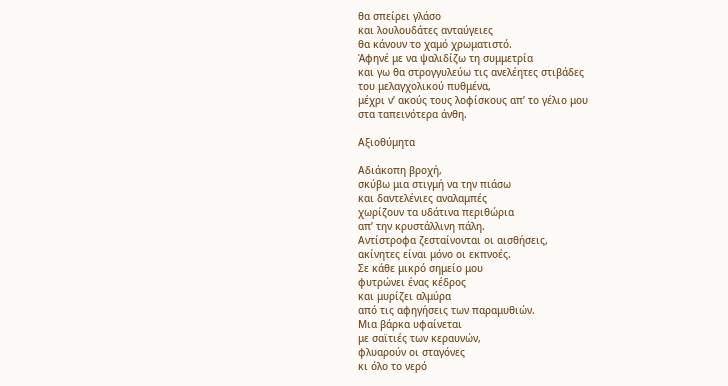θα σπείρει γλάσο
και λουλουδάτες ανταύγειες
θα κάνουν το χαμό χρωματιστό.
Άφηνέ με να ψαλιδίζω τη συμμετρία
και γω θα στρογγυλεύω τις ανελέητες στιβάδες
του μελαγχολικού πυθμένα,
μέχρι ν’ ακούς τους λοφίσκους απ’ το γέλιο μου
στα ταπεινότερα άνθη.

Αξιοθύμητα

Αδιάκοπη βροχή,
σκύβω μια στιγμή να την πιάσω
και δαντελένιες αναλαμπές
χωρίζουν τα υδάτινα περιθώρια
απ’ την κρυστάλλινη πάλη.
Αντίστροφα ζεσταίνονται οι αισθήσεις,
ακίνητες είναι μόνο οι εκπνοές.
Σε κάθε μικρό σημείο μου
φυτρώνει ένας κέδρος
και μυρίζει αλμύρα
από τις αφηγήσεις των παραμυθιών.
Μια βάρκα υφαίνεται
με σαϊτιές των κεραυνών,
φλυαρούν οι σταγόνες
κι όλο το νερό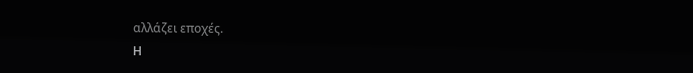αλλάζει εποχές.
Η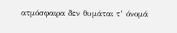ατμόσφαιρα δεν θυμάται τ’ όνομά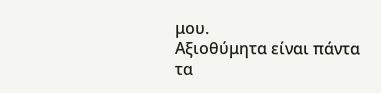μου.
Αξιοθύμητα είναι πάντα
τα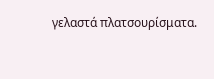γελαστά πλατσουρίσματα.